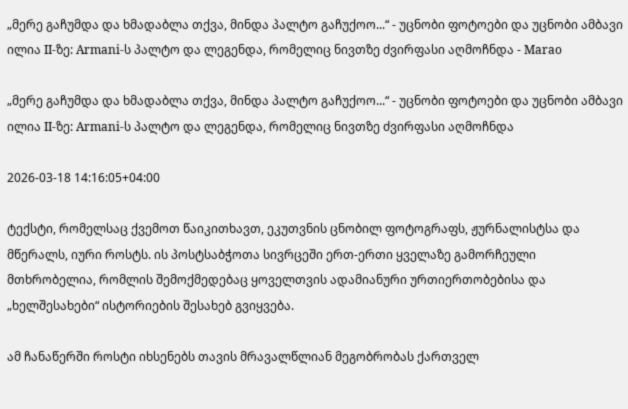„მერე გაჩუმდა და ხმადაბლა თქვა, მინდა პალტო გაჩუქოო...“ - უცნობი ფოტოები და უცნობი ამბავი ილია II-ზე: Armani-ს პალტო და ლეგენდა, რომელიც ნივთზე ძვირფასი აღმოჩნდა - Marao

„მერე გაჩუმდა და ხმადაბლა თქვა, მინდა პალტო გაჩუქოო...“ - უცნობი ფოტოები და უცნობი ამბავი ილია II-ზე: Armani-ს პალტო და ლეგენდა, რომელიც ნივთზე ძვირფასი აღმოჩნდა

2026-03-18 14:16:05+04:00

ტექსტი, რომელსაც ქვემოთ წაიკითხავთ, ეკუთვნის ცნობილ ფოტოგრაფს, ჟურნალისტსა და მწერალს, იური როსტს. ის პოსტსაბჭოთა სივრცეში ერთ-ერთი ყველაზე გამორჩეული მთხრობელია, რომლის შემოქმედებაც ყოველთვის ადამიანური ურთიერთობებისა და „ხელშესახები“ ისტორიების შესახებ გვიყვება.

ამ ჩანაწერში როსტი იხსენებს თავის მრავალწლიან მეგობრობას ქართველ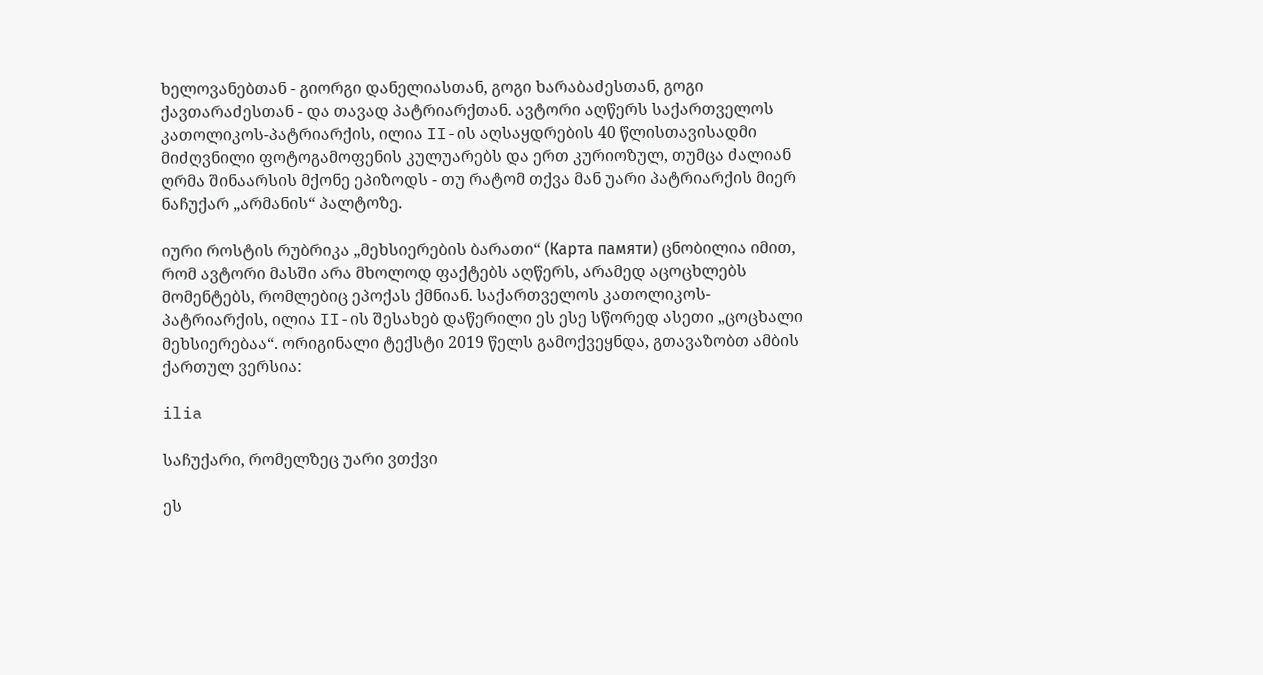ხელოვანებთან - გიორგი დანელიასთან, გოგი ხარაბაძესთან, გოგი ქავთარაძესთან - და თავად პატრიარქთან. ავტორი აღწერს საქართველოს კათოლიკოს-პატრიარქის, ილია II-ის აღსაყდრების 40 წლისთავისადმი მიძღვნილი ფოტოგამოფენის კულუარებს და ერთ კურიოზულ, თუმცა ძალიან ღრმა შინაარსის მქონე ეპიზოდს - თუ რატომ თქვა მან უარი პატრიარქის მიერ ნაჩუქარ „არმანის“ პალტოზე.

იური როსტის რუბრიკა „მეხსიერების ბარათი“ (Карта памяти) ცნობილია იმით, რომ ავტორი მასში არა მხოლოდ ფაქტებს აღწერს, არამედ აცოცხლებს მომენტებს, რომლებიც ეპოქას ქმნიან. საქართველოს კათოლიკოს-პატრიარქის, ილია II-ის შესახებ დაწერილი ეს ესე სწორედ ასეთი „ცოცხალი მეხსიერებაა“. ორიგინალი ტექსტი 2019 წელს გამოქვეყნდა, გთავაზობთ ამბის ქართულ ვერსია:

ilia

საჩუქარი, რომელზეც უარი ვთქვი

ეს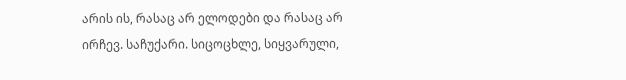არის ის, რასაც არ ელოდები და რასაც არ ირჩევ. საჩუქარი. სიცოცხლე, სიყვარული,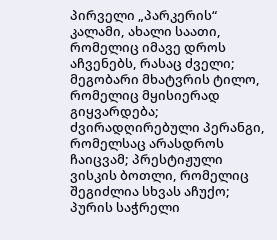პირველი „პარკერის“ კალამი, ახალი საათი, რომელიც იმავე დროს აჩვენებს, რასაც ძველი; მეგობარი მხატვრის ტილო, რომელიც მყისიერად გიყვარდება; ძვირადღირებული პერანგი, რომელსაც არასდროს ჩაიცვამ; პრესტიჟული ვისკის ბოთლი, რომელიც შეგიძლია სხვას აჩუქო; პურის საჭრელი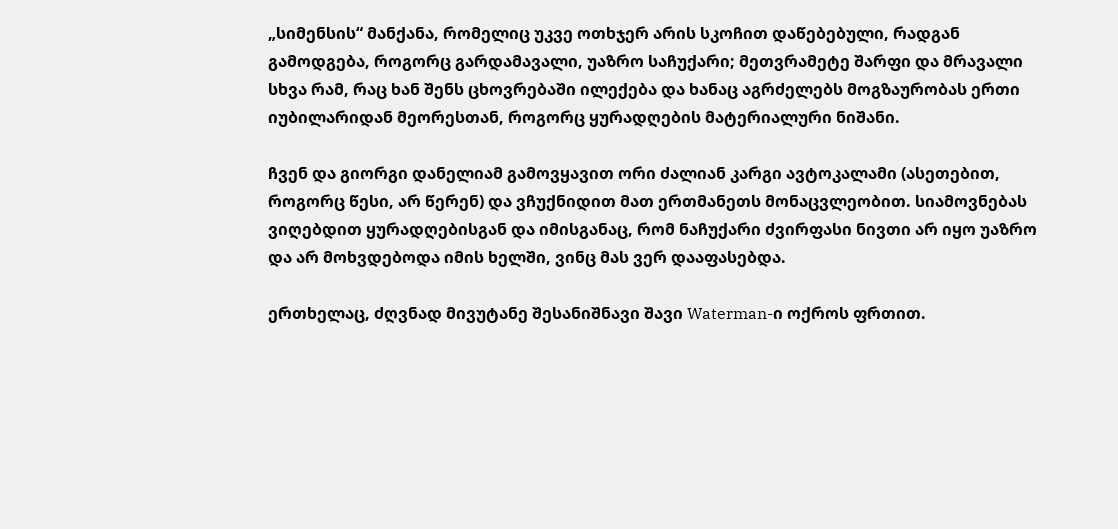„სიმენსის“ მანქანა, რომელიც უკვე ოთხჯერ არის სკოჩით დაწებებული, რადგან გამოდგება, როგორც გარდამავალი, უაზრო საჩუქარი; მეთვრამეტე შარფი და მრავალი სხვა რამ, რაც ხან შენს ცხოვრებაში ილექება და ხანაც აგრძელებს მოგზაურობას ერთი იუბილარიდან მეორესთან, როგორც ყურადღების მატერიალური ნიშანი.

ჩვენ და გიორგი დანელიამ გამოვყავით ორი ძალიან კარგი ავტოკალამი (ასეთებით, როგორც წესი, არ წერენ) და ვჩუქნიდით მათ ერთმანეთს მონაცვლეობით. სიამოვნებას ვიღებდით ყურადღებისგან და იმისგანაც, რომ ნაჩუქარი ძვირფასი ნივთი არ იყო უაზრო და არ მოხვდებოდა იმის ხელში, ვინც მას ვერ დააფასებდა.

ერთხელაც, ძღვნად მივუტანე შესანიშნავი შავი Waterman-ი ოქროს ფრთით.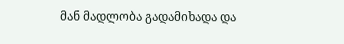მან მადლობა გადამიხადა და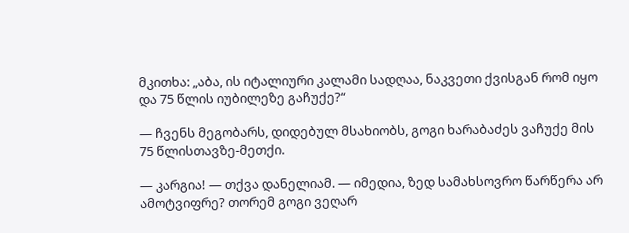მკითხა: „აბა, ის იტალიური კალამი სადღაა, ნაკვეთი ქვისგან რომ იყო და 75 წლის იუბილეზე გაჩუქე?“

— ჩვენს მეგობარს, დიდებულ მსახიობს, გოგი ხარაბაძეს ვაჩუქე მის 75 წლისთავზე-მეთქი.

— კარგია! — თქვა დანელიამ. — იმედია, ზედ სამახსოვრო წარწერა არ ამოტვიფრე? თორემ გოგი ვეღარ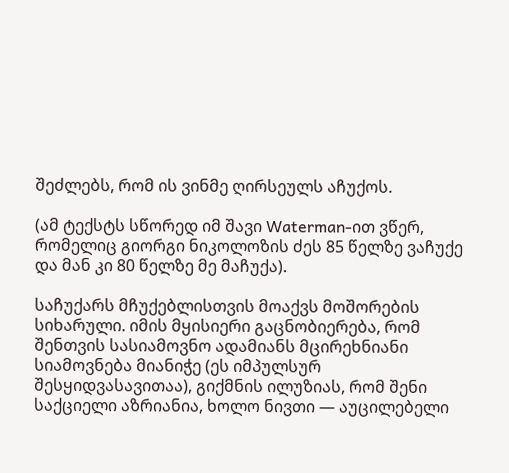შეძლებს, რომ ის ვინმე ღირსეულს აჩუქოს.

(ამ ტექსტს სწორედ იმ შავი Waterman-ით ვწერ, რომელიც გიორგი ნიკოლოზის ძეს 85 წელზე ვაჩუქე და მან კი 80 წელზე მე მაჩუქა).

საჩუქარს მჩუქებლისთვის მოაქვს მოშორების სიხარული. იმის მყისიერი გაცნობიერება, რომ შენთვის სასიამოვნო ადამიანს მცირეხნიანი სიამოვნება მიანიჭე (ეს იმპულსურ შესყიდვასავითაა), გიქმნის ილუზიას, რომ შენი საქციელი აზრიანია, ხოლო ნივთი — აუცილებელი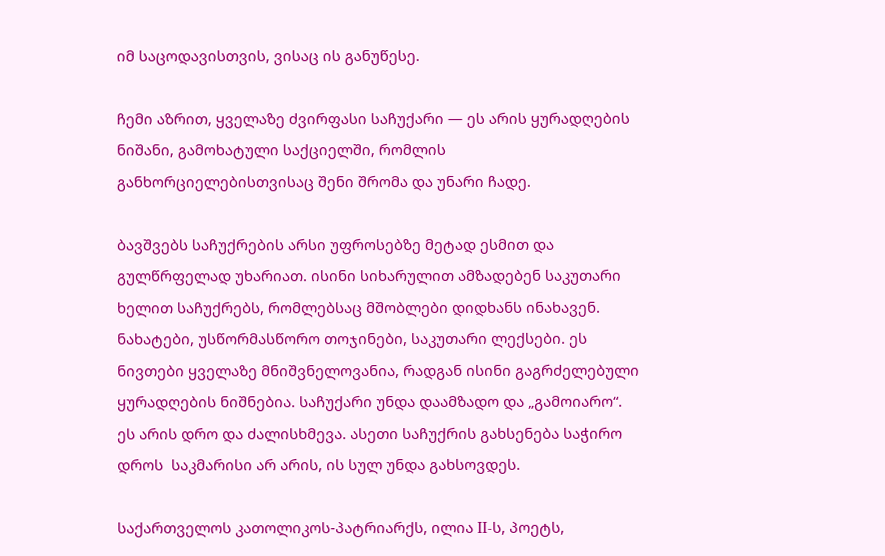იმ საცოდავისთვის, ვისაც ის განუწესე.

ჩემი აზრით, ყველაზე ძვირფასი საჩუქარი — ეს არის ყურადღების ნიშანი, გამოხატული საქციელში, რომლის განხორციელებისთვისაც შენი შრომა და უნარი ჩადე.

ბავშვებს საჩუქრების არსი უფროსებზე მეტად ესმით და გულწრფელად უხარიათ. ისინი სიხარულით ამზადებენ საკუთარი ხელით საჩუქრებს, რომლებსაც მშობლები დიდხანს ინახავენ. ნახატები, უსწორმასწორო თოჯინები, საკუთარი ლექსები. ეს ნივთები ყველაზე მნიშვნელოვანია, რადგან ისინი გაგრძელებული ყურადღების ნიშნებია. საჩუქარი უნდა დაამზადო და „გამოიარო“. ეს არის დრო და ძალისხმევა. ასეთი საჩუქრის გახსენება საჭირო დროს  საკმარისი არ არის, ის სულ უნდა გახსოვდეს.

საქართველოს კათოლიკოს-პატრიარქს, ილია II-ს, პოეტს,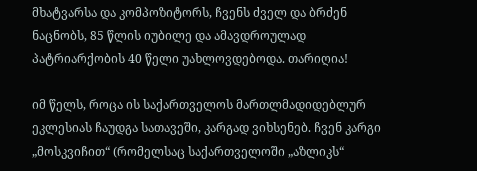მხატვარსა და კომპოზიტორს, ჩვენს ძველ და ბრძენ ნაცნობს, 85 წლის იუბილე და ამავდროულად პატრიარქობის 40 წელი უახლოვდებოდა. თარიღია!

იმ წელს, როცა ის საქართველოს მართლმადიდებლურ ეკლესიას ჩაუდგა სათავეში, კარგად ვიხსენებ. ჩვენ კარგი „მოსკვიჩით“ (რომელსაც საქართველოში „აზლიკს“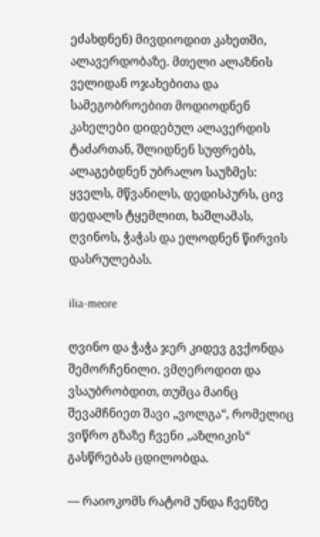ეძახდნენ) მივდიოდით კახეთში, ალავერდობაზე. მთელი ალაზნის ველიდან ოჯახებითა და სამეგობროებით მოდიოდნენ კახელები დიდებულ ალავერდის ტაძართან, შლიდნენ სუფრებს, ალაგებდნენ უბრალო საუზმეს: ყველს, მწვანილს, დედისპურს, ცივ დედალს ტყემლით, ხაშლამას, ღვინოს, ჭაჭას და ელოდნენ წირვის დასრულებას.

ilia-meore

ღვინო და ჭაჭა ჯერ კიდევ გვქონდა შემორჩენილი. ვმღეროდით და ვსაუბრობდით, თუმცა მაინც შევამჩნიეთ შავი „ვოლგა“, რომელიც ვიწრო გზაზე ჩვენი „აზლიკის“ გასწრებას ცდილობდა.

— რაიოკომს რატომ უნდა ჩვენზე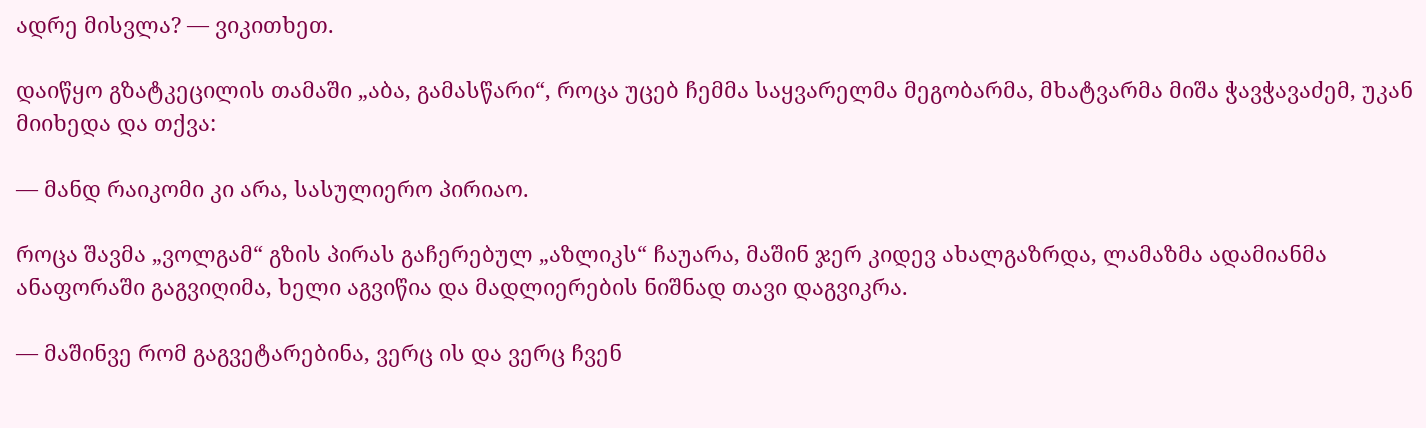ადრე მისვლა? — ვიკითხეთ.

დაიწყო გზატკეცილის თამაში „აბა, გამასწარი“, როცა უცებ ჩემმა საყვარელმა მეგობარმა, მხატვარმა მიშა ჭავჭავაძემ, უკან მიიხედა და თქვა:

— მანდ რაიკომი კი არა, სასულიერო პირიაო.

როცა შავმა „ვოლგამ“ გზის პირას გაჩერებულ „აზლიკს“ ჩაუარა, მაშინ ჯერ კიდევ ახალგაზრდა, ლამაზმა ადამიანმა ანაფორაში გაგვიღიმა, ხელი აგვიწია და მადლიერების ნიშნად თავი დაგვიკრა.

— მაშინვე რომ გაგვეტარებინა, ვერც ის და ვერც ჩვენ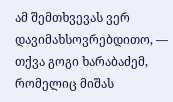ამ შემთხვევას ვერ დავიმახსოვრებდითო, — თქვა გოგი ხარაბაძემ, რომელიც მიშას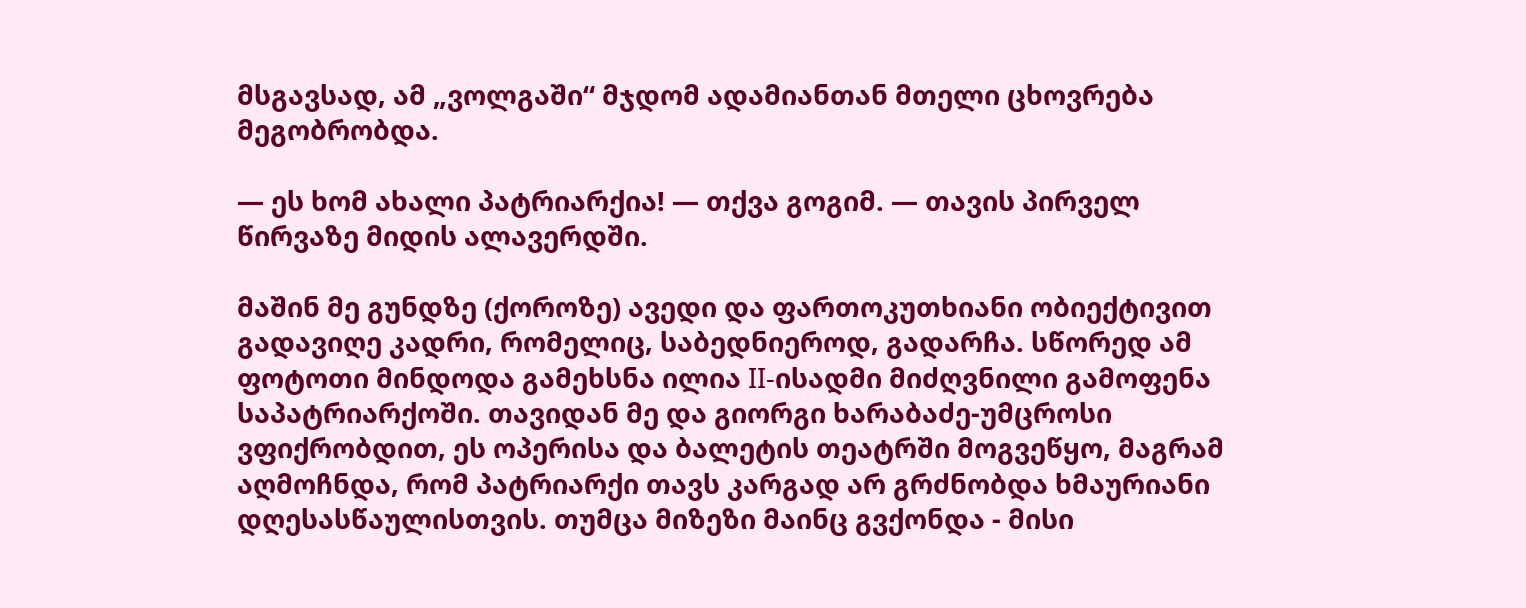მსგავსად, ამ „ვოლგაში“ მჯდომ ადამიანთან მთელი ცხოვრება მეგობრობდა.

— ეს ხომ ახალი პატრიარქია! — თქვა გოგიმ. — თავის პირველ წირვაზე მიდის ალავერდში.

მაშინ მე გუნდზე (ქოროზე) ავედი და ფართოკუთხიანი ობიექტივით გადავიღე კადრი, რომელიც, საბედნიეროდ, გადარჩა. სწორედ ამ ფოტოთი მინდოდა გამეხსნა ილია II-ისადმი მიძღვნილი გამოფენა საპატრიარქოში. თავიდან მე და გიორგი ხარაბაძე-უმცროსი ვფიქრობდით, ეს ოპერისა და ბალეტის თეატრში მოგვეწყო, მაგრამ აღმოჩნდა, რომ პატრიარქი თავს კარგად არ გრძნობდა ხმაურიანი დღესასწაულისთვის. თუმცა მიზეზი მაინც გვქონდა - მისი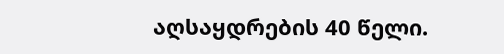აღსაყდრების 40 წელი.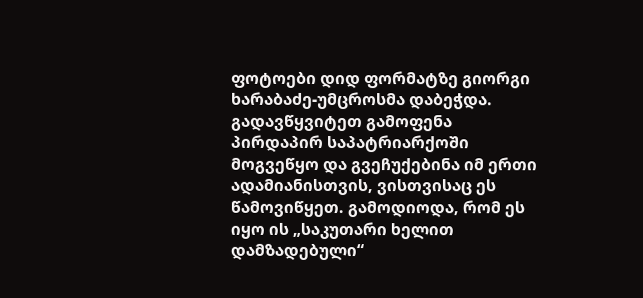ფოტოები დიდ ფორმატზე გიორგი ხარაბაძე-უმცროსმა დაბეჭდა. გადავწყვიტეთ გამოფენა პირდაპირ საპატრიარქოში მოგვეწყო და გვეჩუქებინა იმ ერთი ადამიანისთვის, ვისთვისაც ეს წამოვიწყეთ. გამოდიოდა, რომ ეს იყო ის „საკუთარი ხელით დამზადებული“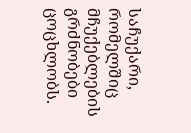საჩუქარი, რომელშიც მჩუქებლების გრძნობები ცოცხლობს.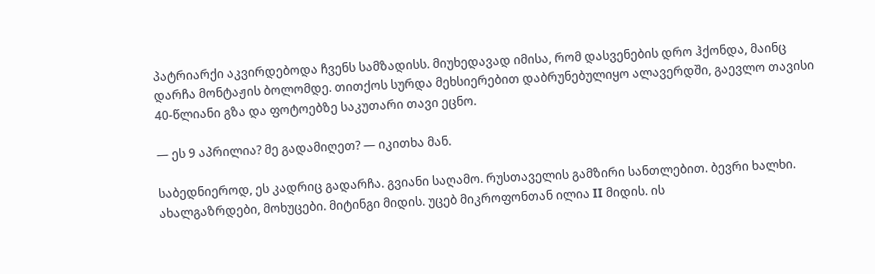პატრიარქი აკვირდებოდა ჩვენს სამზადისს. მიუხედავად იმისა, რომ დასვენების დრო ჰქონდა, მაინც დარჩა მონტაჟის ბოლომდე. თითქოს სურდა მეხსიერებით დაბრუნებულიყო ალავერდში, გაევლო თავისი 40-წლიანი გზა და ფოტოებზე საკუთარი თავი ეცნო.

— ეს 9 აპრილია? მე გადამიღეთ? — იკითხა მან.

საბედნიეროდ, ეს კადრიც გადარჩა. გვიანი საღამო. რუსთაველის გამზირი სანთლებით. ბევრი ხალხი. ახალგაზრდები, მოხუცები. მიტინგი მიდის. უცებ მიკროფონთან ილია II მიდის. ის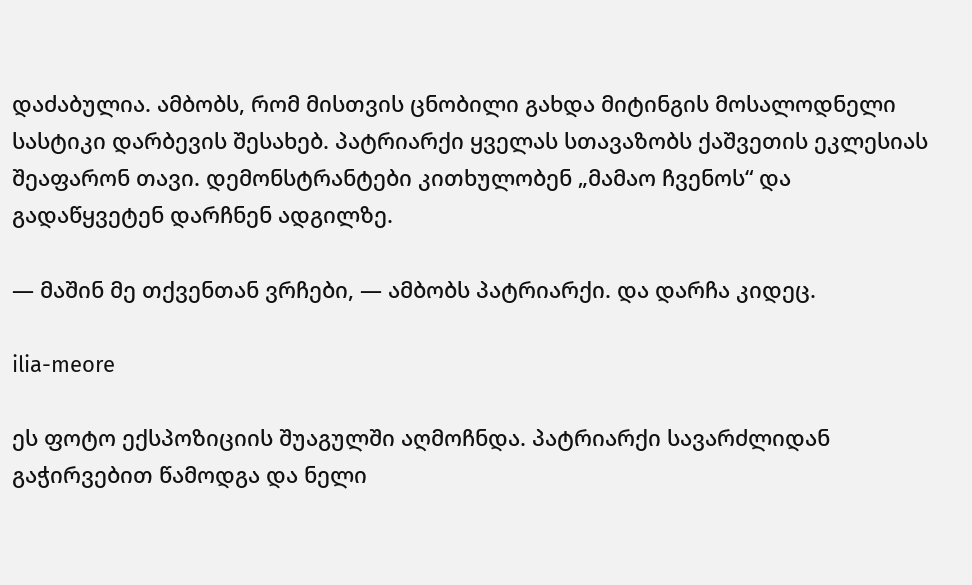დაძაბულია. ამბობს, რომ მისთვის ცნობილი გახდა მიტინგის მოსალოდნელი სასტიკი დარბევის შესახებ. პატრიარქი ყველას სთავაზობს ქაშვეთის ეკლესიას შეაფარონ თავი. დემონსტრანტები კითხულობენ „მამაო ჩვენოს“ და გადაწყვეტენ დარჩნენ ადგილზე.

— მაშინ მე თქვენთან ვრჩები, — ამბობს პატრიარქი. და დარჩა კიდეც.

ilia-meore

ეს ფოტო ექსპოზიციის შუაგულში აღმოჩნდა. პატრიარქი სავარძლიდან გაჭირვებით წამოდგა და ნელი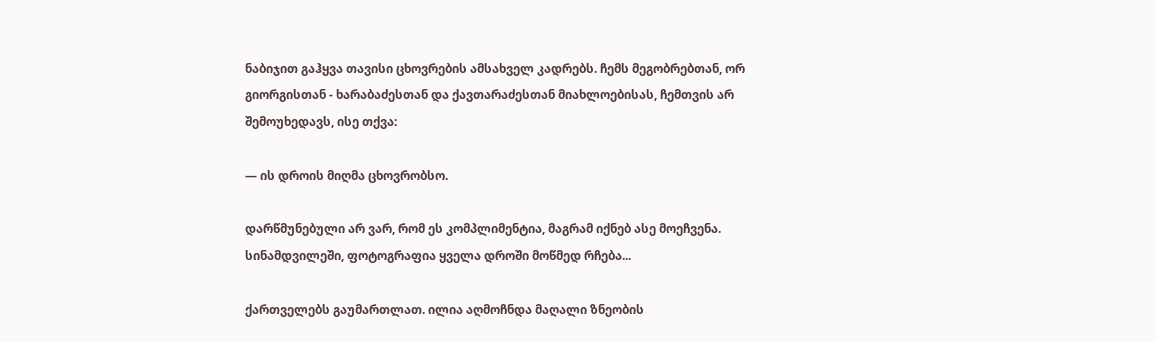ნაბიჯით გაჰყვა თავისი ცხოვრების ამსახველ კადრებს. ჩემს მეგობრებთან, ორ გიორგისთან - ხარაბაძესთან და ქავთარაძესთან მიახლოებისას, ჩემთვის არ შემოუხედავს, ისე თქვა:

— ის დროის მიღმა ცხოვრობსო.

დარწმუნებული არ ვარ, რომ ეს კომპლიმენტია, მაგრამ იქნებ ასე მოეჩვენა. სინამდვილეში, ფოტოგრაფია ყველა დროში მოწმედ რჩება...

ქართველებს გაუმართლათ. ილია აღმოჩნდა მაღალი ზნეობის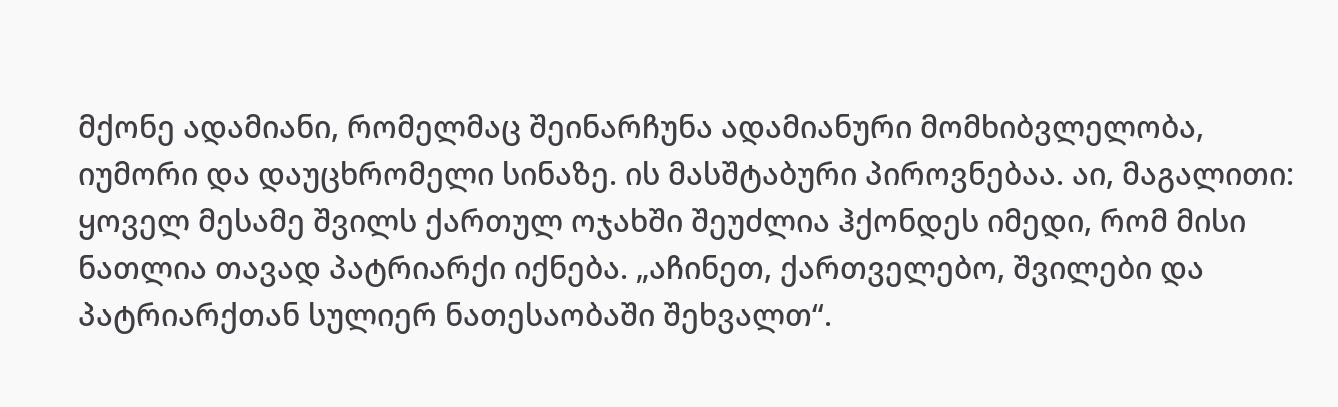მქონე ადამიანი, რომელმაც შეინარჩუნა ადამიანური მომხიბვლელობა, იუმორი და დაუცხრომელი სინაზე. ის მასშტაბური პიროვნებაა. აი, მაგალითი: ყოველ მესამე შვილს ქართულ ოჯახში შეუძლია ჰქონდეს იმედი, რომ მისი ნათლია თავად პატრიარქი იქნება. „აჩინეთ, ქართველებო, შვილები და პატრიარქთან სულიერ ნათესაობაში შეხვალთ“.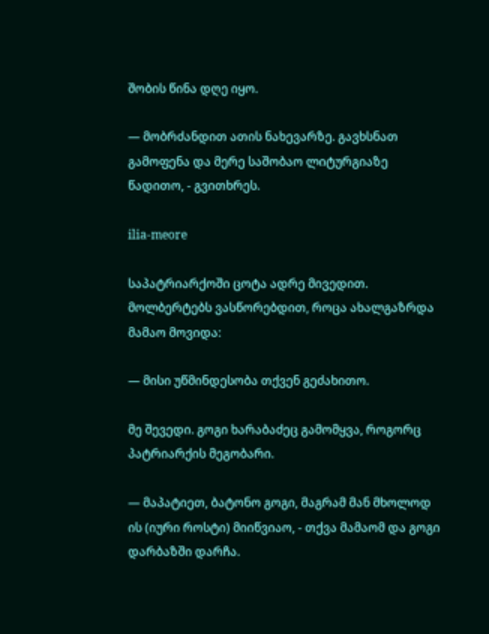შობის წინა დღე იყო.

— მობრძანდით ათის ნახევარზე. გავხსნათ გამოფენა და მერე საშობაო ლიტურგიაზე წადითო, - გვითხრეს.

ilia-meore

საპატრიარქოში ცოტა ადრე მივედით. მოლბერტებს ვასწორებდით, როცა ახალგაზრდა მამაო მოვიდა:

— მისი უწმინდესობა თქვენ გეძახითო.

მე შევედი. გოგი ხარაბაძეც გამომყვა, როგორც პატრიარქის მეგობარი.

— მაპატიეთ, ბატონო გოგი, მაგრამ მან მხოლოდ ის (იური როსტი) მიიწვიაო, - თქვა მამაომ და გოგი დარბაზში დარჩა.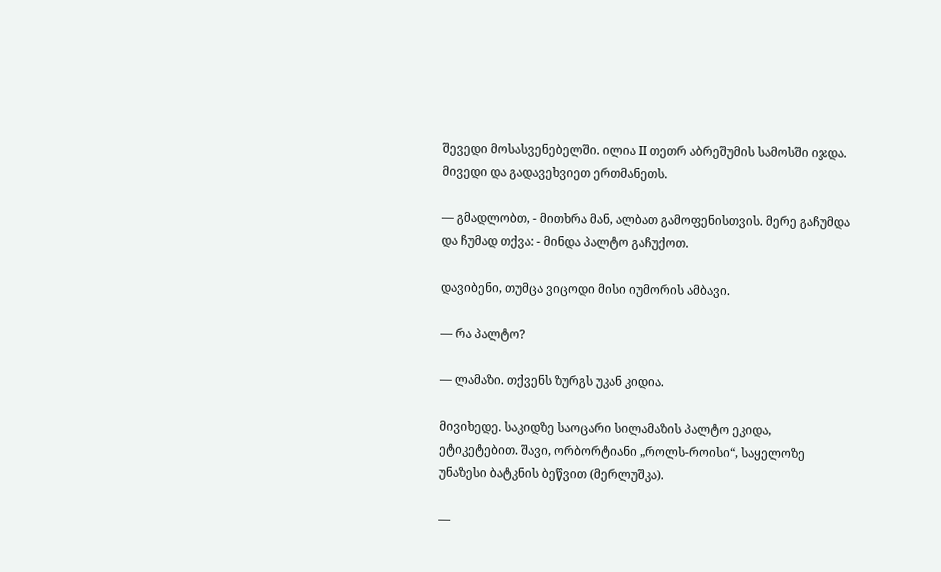შევედი მოსასვენებელში. ილია II თეთრ აბრეშუმის სამოსში იჯდა. მივედი და გადავეხვიეთ ერთმანეთს.

— გმადლობთ, - მითხრა მან, ალბათ გამოფენისთვის. მერე გაჩუმდა და ჩუმად თქვა: - მინდა პალტო გაჩუქოთ.

დავიბენი, თუმცა ვიცოდი მისი იუმორის ამბავი.

— რა პალტო?

— ლამაზი. თქვენს ზურგს უკან კიდია.

მივიხედე. საკიდზე საოცარი სილამაზის პალტო ეკიდა, ეტიკეტებით. შავი, ორბორტიანი „როლს-როისი“, საყელოზე უნაზესი ბატკნის ბეწვით (მერლუშკა).

—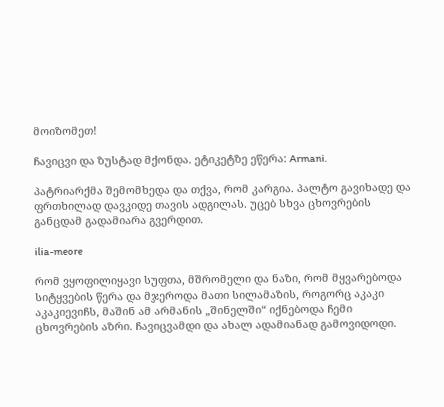მოიზომეთ!

ჩავიცვი და ზუსტად მქონდა. ეტიკეტზე ეწერა: Armani.

პატრიარქმა შემომხედა და თქვა, რომ კარგია. პალტო გავიხადე და ფრთხილად დავკიდე თავის ადგილას. უცებ სხვა ცხოვრების განცდამ გადამიარა გვერდით.

ilia-meore

რომ ვყოფილიყავი სუფთა, მშრომელი და ნაზი, რომ მყვარებოდა სიტყვების წერა და მჯეროდა მათი სილამაზის, როგორც აკაკი აკაკიევიჩს, მაშინ ამ არმანის „შინელში“ იქნებოდა ჩემი ცხოვრების აზრი. ჩავიცვამდი და ახალ ადამიანად გამოვიდოდი.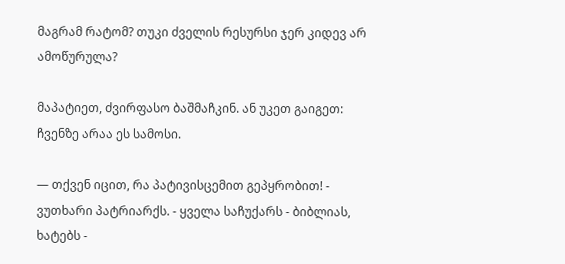მაგრამ რატომ? თუკი ძველის რესურსი ჯერ კიდევ არ ამოწურულა?

მაპატიეთ, ძვირფასო ბაშმაჩკინ. ან უკეთ გაიგეთ: ჩვენზე არაა ეს სამოსი.

— თქვენ იცით, რა პატივისცემით გეპყრობით! - ვუთხარი პატრიარქს. - ყველა საჩუქარს - ბიბლიას, ხატებს -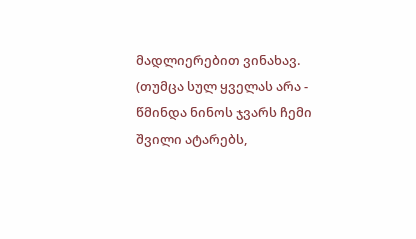მადლიერებით ვინახავ. (თუმცა სულ ყველას არა - წმინდა ნინოს ჯვარს ჩემი შვილი ატარებს,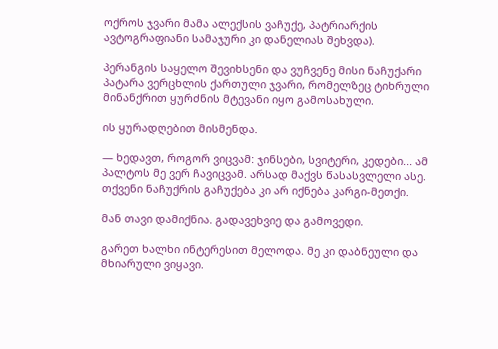ოქროს ჯვარი მამა ალექსის ვაჩუქე, პატრიარქის ავტოგრაფიანი სამაჯური კი დანელიას შეხვდა).

პერანგის საყელო შევიხსენი და ვუჩვენე მისი ნაჩუქარი პატარა ვერცხლის ქართული ჯვარი, რომელზეც ტიხრული მინანქრით ყურძნის მტევანი იყო გამოსახული.

ის ყურადღებით მისმენდა.

— ხედავთ, როგორ ვიცვამ: ჯინსები, სვიტერი, კედები... ამ პალტოს მე ვერ ჩავიცვამ. არსად მაქვს წასასვლელი ასე. თქვენი ნაჩუქრის გაჩუქება კი არ იქნება კარგი-მეთქი.

მან თავი დამიქნია. გადავეხვიე და გამოვედი.

გარეთ ხალხი ინტერესით მელოდა. მე კი დაბნეული და მხიარული ვიყავი.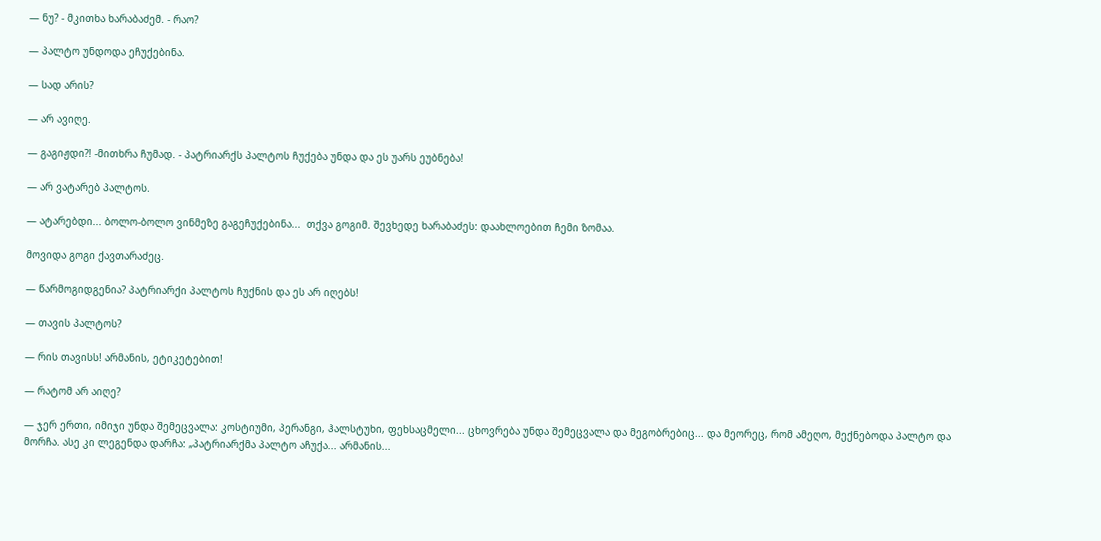— ნუ? - მკითხა ხარაბაძემ. - რაო?

— პალტო უნდოდა ეჩუქებინა.

— სად არის?

— არ ავიღე.

— გაგიჟდი?! -მითხრა ჩუმად. - პატრიარქს პალტოს ჩუქება უნდა და ეს უარს ეუბნება!

— არ ვატარებ პალტოს.

— ატარებდი... ბოლო-ბოლო ვინმეზე გაგეჩუქებინა...  თქვა გოგიმ. შევხედე ხარაბაძეს: დაახლოებით ჩემი ზომაა.

მოვიდა გოგი ქავთარაძეც.

— წარმოგიდგენია? პატრიარქი პალტოს ჩუქნის და ეს არ იღებს!

— თავის პალტოს?

— რის თავისს! არმანის, ეტიკეტებით!

— რატომ არ აიღე?

— ჯერ ერთი, იმიჯი უნდა შემეცვალა: კოსტიუმი, პერანგი, ჰალსტუხი, ფეხსაცმელი... ცხოვრება უნდა შემეცვალა და მეგობრებიც... და მეორეც, რომ ამეღო, მექნებოდა პალტო და მორჩა. ასე კი ლეგენდა დარჩა: „პატრიარქმა პალტო აჩუქა... არმანის...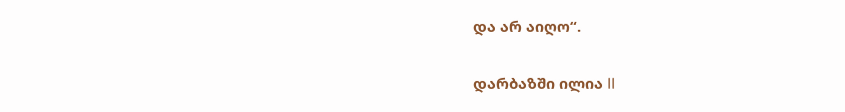და არ აიღო“.

დარბაზში ილია II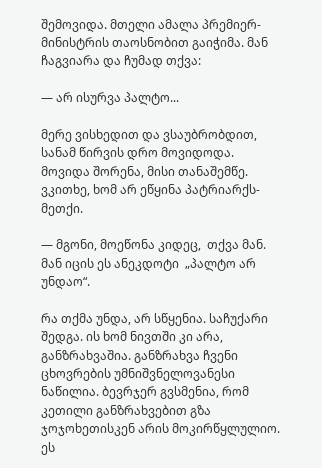შემოვიდა. მთელი ამალა პრემიერ-მინისტრის თაოსნობით გაიჭიმა. მან ჩაგვიარა და ჩუმად თქვა:

— არ ისურვა პალტო...

მერე ვისხედით და ვსაუბრობდით, სანამ წირვის დრო მოვიდოდა. მოვიდა შორენა, მისი თანაშემწე. ვკითხე, ხომ არ ეწყინა პატრიარქს-მეთქი.

— მგონი, მოეწონა კიდეც,  თქვა მან.  მან იცის ეს ანეკდოტი  „პალტო არ უნდაო“.

რა თქმა უნდა, არ სწყენია. საჩუქარი შედგა. ის ხომ ნივთში კი არა, განზრახვაშია. განზრახვა ჩვენი ცხოვრების უმნიშვნელოვანესი ნაწილია. ბევრჯერ გვსმენია, რომ კეთილი განზრახვებით გზა ჯოჯოხეთისკენ არის მოკირწყლულიო. ეს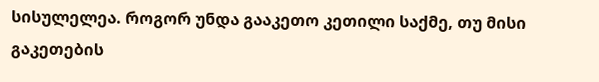სისულელეა. როგორ უნდა გააკეთო კეთილი საქმე, თუ მისი გაკეთების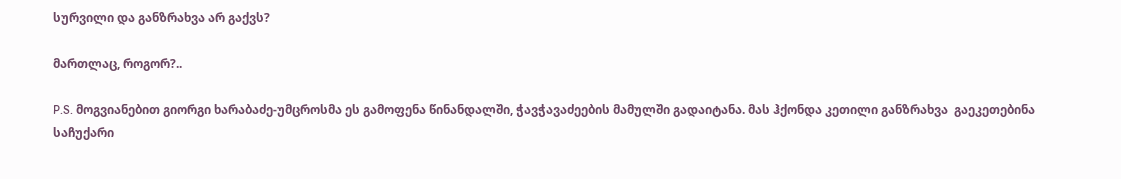სურვილი და განზრახვა არ გაქვს?

მართლაც, როგორ?..

P.S. მოგვიანებით გიორგი ხარაბაძე-უმცროსმა ეს გამოფენა წინანდალში, ჭავჭავაძეების მამულში გადაიტანა. მას ჰქონდა კეთილი განზრახვა  გაეკეთებინა საჩუქარი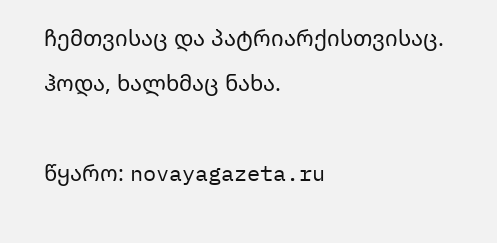ჩემთვისაც და პატრიარქისთვისაც. ჰოდა, ხალხმაც ნახა.

წყარო: novayagazeta.ru